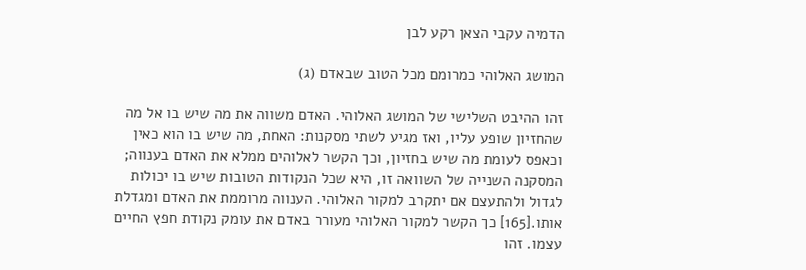הדמיה עקבי הצאן רקע לבן

המושג האלוהי כמרומם מכל הטוב שבאדם (ג)

זהו ההיבט השלישי של המושג האלוהי. האדם משווה את מה שיש בו אל מה שהחזיון שופע עליו, ואז מגיע לשתי מסקנות: האחת, מה שיש בו הוא כאין וכאפס לעומת מה שיש בחזיון, וכך הקשר לאלוהים ממלא את האדם בענווה; המסקנה השנייה של השוואה זו, היא שכל הנקודות הטובות שיש בו יכולות לגדול ולהתעצם אם יתקרב למקור האלוהי. הענווה מרוממת את האדם ומגדלת אותו.[165] כך הקשר למקור האלוהי מעורר באדם את עומק נקודת חפץ החיים עצמו. זהו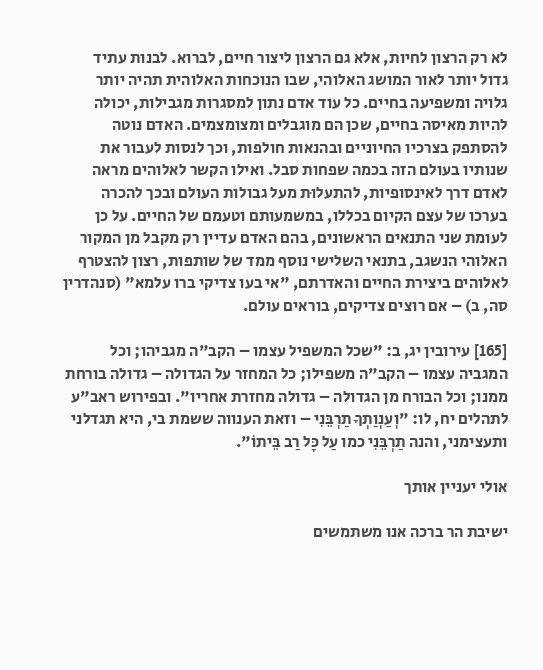לא רק הרצון לחיות, אלא גם הרצון ליצור חיים, לברוא. לבנות עתיד גדול יותר לאור המושג האלוהי, שבו הנוכחות האלוהית תהיה יותר גלויה ומשפיעה בחיים. כל עוד אדם נתון למסגרות מגבילות, יכולה להיות מאיסה בחיים, שכן הם מוגבלים ומצומצמים. האדם נוטה להסתפק בצרכיו החיוניים ובהנאות חולפות, וכך לנסות לעבור את שנותיו בעולם הזה בכמה שפחות סבל. ואילו הקשר לאלוהים מראה לאדם דרך לאינסופיות, להתעלוּת מעל גבולות העולם ובכך להכרה בערכו של עצם הקיום בכללו, במשמעותם וטעמם של החיים. על כן לעומת שני התנאים הראשונים, בהם האדם עדיין רק מקבל מן המקור האלוהי הנשגב, בתנאי השלישי נוסף ממד של שותפות, רצון להצטרף לאלוהים ביצירת החיים והאדרתם, "אי בעו צדיקי ברו עלמא" (סנהדרין סה, ב) – אם רוצים צדיקים, בוראים עולם.

[165] עירובין יג, ב: "שכל המשפיל עצמו – הקב"ה מגביהו; וכל המגביה עצמו – הקב"ה משפילו; כל המחזר על הגדולה – גדולה בורחת ממנו; וכל הבורח מן הגדולה – גדולה מחזרת אחריו". ובפירוש ראב"ע לתהלים יח, לו: "וְעַנְוַתְךָ תַרְבֵּנִי – וזאת הענווה ששמת בי, היא תגדלני ותעצימני, והנה תַרְבֵּנִי כמו עַל כָּל רַב בֵּיתוֹ".

אולי יעניין אותך

ישיבת הר ברכה אנו משתמשים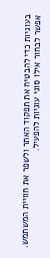בעוגיות כדי להבטיח את תפקוד האתר ולשפר את חוויית המשתמש. אפשר לבחור אילו סוגי עוגיות להפעיל.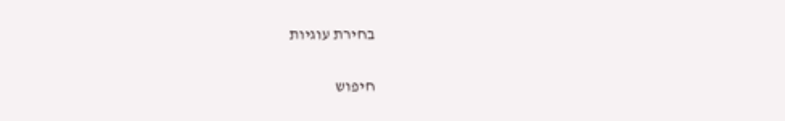בחירת עוגיות


חיפוש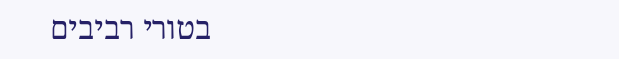בטורי רביבים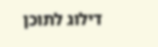דילוג לתוכן